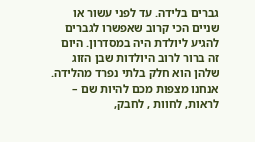גברים בלידה. עד לפני עשור או שניים הכי קרוב שאפשרו לגברים להגיע ליולדת היה במסדרון. היום זה ברור לרוב היולדות שבן הזוג שלהן הוא חלק בלתי נפרד מהלידה. אנחנו מצפות מכם להיות שם – לראות, לחוות , לחבק,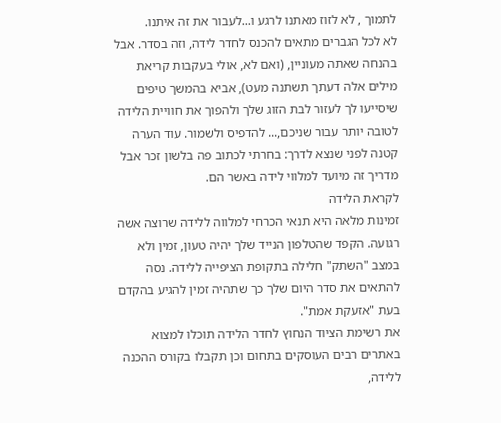לתמוך , לא לזוז מאתנו לרגע ו...לעבור את זה איתנו.
לא לכל הגברים מתאים להכנס לחדר לידה, וזה בסדר. אבל בהנחה שאתה מעוניין, (ואם לא, אולי בעקבות קריאת מילים אלה דעתך תשתנה מעט), אביא בהמשך טיפים שיסייעו לך לעזור לבת הזוג שלך ולהפוך את חוויית הלידה לטובה יותר עבור שניכם,... להדפיס ולשמור. עוד הערה קטנה לפני שנצא לדרך: בחרתי לכתוב פה בלשון זכר אבל מדריך זה מיועד למלווי לידה באשר הם.
לקראת הלידה
זמינות מלאה היא תנאי הכרחי למלווה ללידה שרוצה אשה רגועה. הקפד שהטלפון הנייד שלך יהיה טעון, זמין ולא במצב "השתק" חלילה בתקופת הציפייה ללידה. נסה להתאים את סדר היום שלך כך שתהיה זמין להגיע בהקדם בעת "אזעקת אמת".
את רשימת הציוד הנחוץ לחדר הלידה תוכלו למצוא באתרים רבים העוסקים בתחום וכן תקבלו בקורס ההכנה ללידה,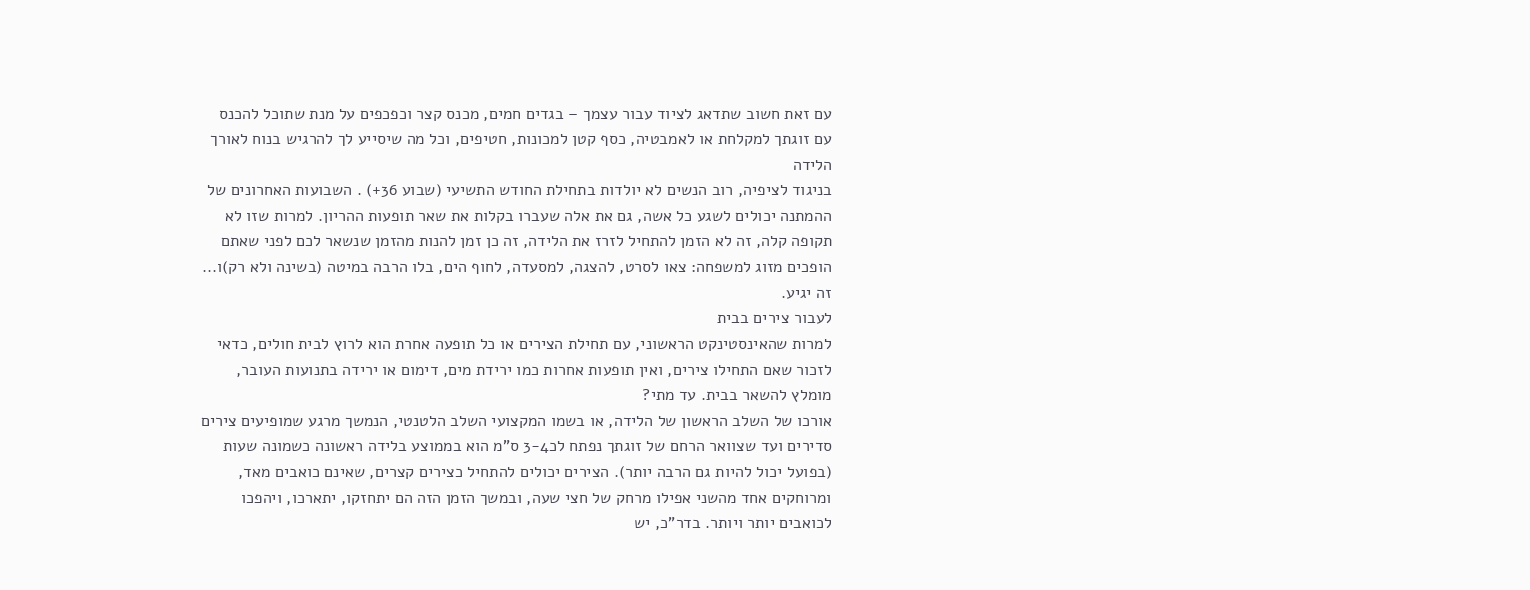עם זאת חשוב שתדאג לציוד עבור עצמך – בגדים חמים, מכנס קצר וכפכפים על מנת שתוכל להכנס עם זוגתך למקלחת או לאמבטיה, כסף קטן למכונות, חטיפים, וכל מה שיסייע לך להרגיש בנוח לאורך הלידה
בניגוד לציפיה, רוב הנשים לא יולדות בתחילת החודש התשיעי (שבוע 36+) . השבועות האחרונים של ההמתנה יכולים לשגע כל אשה, גם את אלה שעברו בקלות את שאר תופעות ההריון. למרות שזו לא תקופה קלה, זה לא הזמן להתחיל לזרז את הלידה, זה כן זמן להנות מהזמן שנשאר לכם לפני שאתם הופכים מזוג למשפחה: צאו לסרט, להצגה, למסעדה, לחוף הים, בלו הרבה במיטה (בשינה ולא רק)ו... זה יגיע.
לעבור צירים בבית
למרות שהאינסטינקט הראשוני, עם תחילת הצירים או כל תופעה אחרת הוא לרוץ לבית חולים, כדאי לזכור שאם התחילו צירים, ואין תופעות אחרות כמו ירידת מים, דימום או ירידה בתנועות העובר, מומלץ להשאר בבית. עד מתי?
אורכו של השלב הראשון של הלידה, או בשמו המקצועי השלב הלטנטי, הנמשך מרגע שמופיעים צירים סדירים ועד שצוואר הרחם של זוגתך נפתח לכ3-4 ס"מ הוא בממוצע בלידה ראשונה כשמונה שעות (בפועל יכול להיות גם הרבה יותר). הצירים יכולים להתחיל כצירים קצרים, שאינם כואבים מאד, ומרוחקים אחד מהשני אפילו מרחק של חצי שעה, ובמשך הזמן הזה הם יתחזקו, יתארכו, ויהפכו לכואבים יותר ויותר. בדר"כ, יש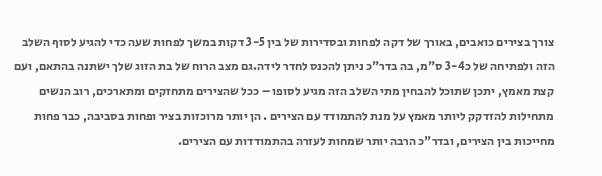צורך בצירים כואבים, באורך של דקה לפחות ובסדירות של בין 3-5 דקות במשך לפחות שעה כדי להגיע לסוף השלב הזה ולפתיחה של כ3-4 ס"מ, בה בדר"כ ניתן להכנס לחדר לידה.גם מצב הרוח של בת הזוג שלך ישתנה בהתאם, ועם קצת מאמץ, יתכן שתוכל להבחין מתי השלב הזה מגיע לסופו – ככל שהצירים מתחזקים ומתארכים, רוב הנשים מתחילות להזדקק ליותר מאמץ על מנת להתמודד עם הצירים . הן יותר מרוכזות בציר ופחות בסביבה, כבר פחות מחייכות בין הצירים, ובדר"כ הרבה יותר שמחות לעזרה בהתמודדות עם הצירים.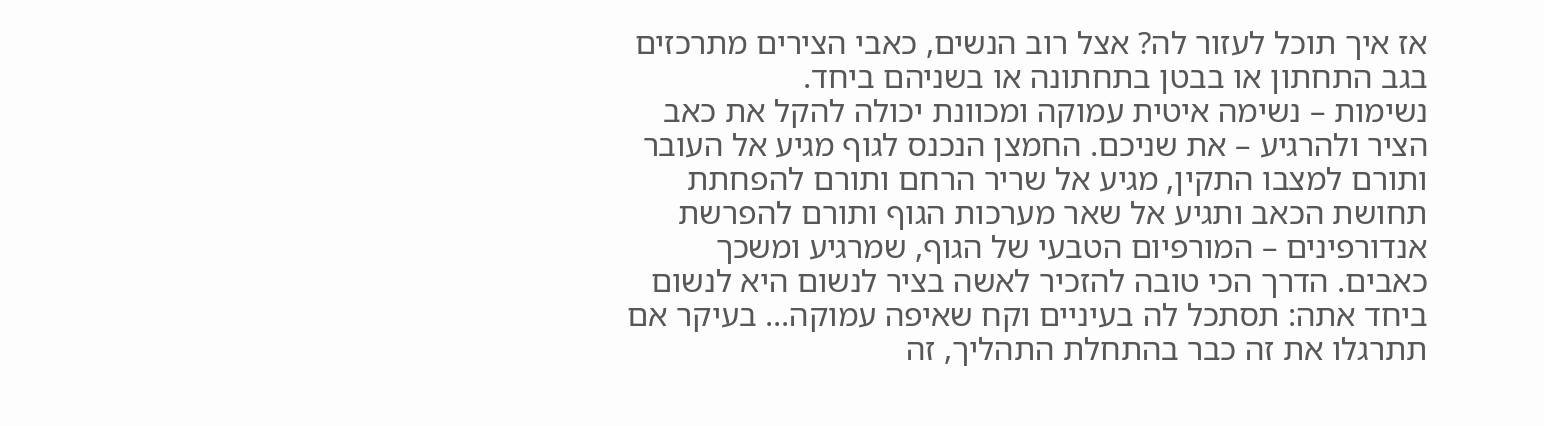אז איך תוכל לעזור לה? אצל רוב הנשים, כאבי הצירים מתרכזים בגב התחתון או בבטן בתחתונה או בשניהם ביחד.
נשימות – נשימה איטית עמוקה ומכוונת יכולה להקל את כאב הציר ולהרגיע – את שניכם. החמצן הנכנס לגוף מגיע אל העובר ותורם למצבו התקין, מגיע אל שריר הרחם ותורם להפחתת תחושת הכאב ותגיע אל שאר מערכות הגוף ותורם להפרשת אנדורפינים – המורפיום הטבעי של הגוף, שמרגיע ומשכך כאבים. הדרך הכי טובה להזכיר לאשה בציר לנשום היא לנשום ביחד אתה: תסתכל לה בעיניים וקח שאיפה עמוקה... בעיקר אם תתרגלו את זה כבר בהתחלת התהליך, זה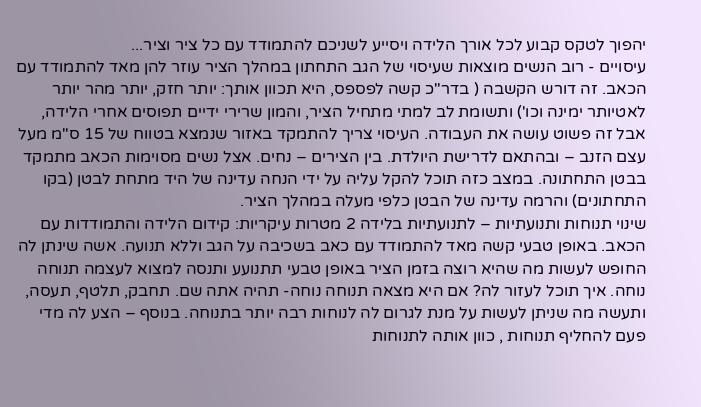יהפוך לטקס קבוע לכל אורך הלידה ויסייע לשניכם להתמודד עם כל ציר וציר...
עיסויים - רוב הנשים מוצאות שעיסוי של הגב התחתון במהלך הציר עוזר להן מאד להתמודד עם הכאב. זה דורש הקשבה ( בדר"כ קשה לפספס, היא תכוון אותך: יותר חזק, יותר מהר יותר לאטיותר ימינה וכו') ותשומת לב למתי מתחיל הציר, והמון שרירי ידיים תפוסים אחרי הלידה, אבל זה פשוט עושה את העבודה. העיסוי צריך להתמקד באזור שנמצא בטווח של 15 ס"מ מעל עצם הזנב – ובהתאם לדרישת היולדת. בין הצירים – נחים. אצל נשים מסוימות הכאב מתמקד בבטן התחתונה. במצב כזה תוכל להקל עליה על ידי הנחה עדינה של היד מתחת לבטן (בקו התחתונים) והרמה עדינה של הבטן כלפי מעלה במהלך הציר.
שינוי תנוחות ותנועתיות – לתנועתיות בלידה 2 מטרות עיקריות: קידום הלידה והתמודדות עם הכאב. באופן טבעי קשה מאד להתמודד עם כאב בשכיבה על הגב וללא תנועה. אשה שינתן לה החופש לעשות מה שהיא רוצה בזמן הציר באופן טבעי תתנועע ותנסה למצוא לעצמה תנוחה נוחה. איך תוכל לעזור לה? אם היא מצאה תנוחה נוחה- תהיה אתה שם. תחבק, תלטף, תעסה, ותעשה מה שניתן לעשות על מנת לגרום לה לנוחות רבה יותר בתנוחה. בנוסף – הצע לה מדי פעם להחליף תנוחות , כוון אותה לתנוחות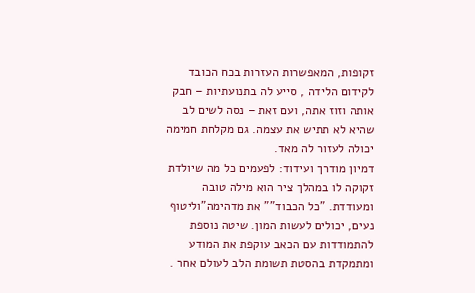זקופות, המאפשרות העזרות בכח הכובד לקידום הלידה , סייע לה בתנועתיות – חבק אותה וזוז אתה, ועם זאת – נסה לשים לב שהיא לא תתיש את עצמה. גם מקלחת חמימה יכולה לעזור לה מאד.
דמיון מודרך ועידוד: לפעמים כל מה שיולדת זקוקה לו במהלך ציר הוא מילה טובה ומעודדת. "כל הכבוד"" את מדהימה"וליטוף נעים, יכולים לעשות המון. שיטה נוספת להתמודדות עם הכאב עוקפת את המודע ומתמקדת בהסטת תשומת הלב לעולם אחר .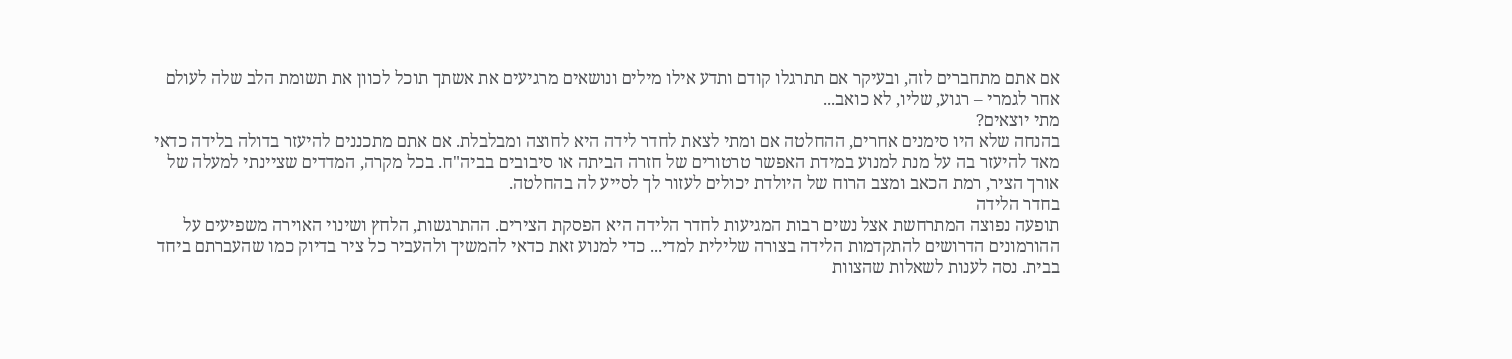אם אתם מתחברים לזה, ובעיקר אם תתרגלו קודם ותדע אילו מילים ונושאים מרגיעים את אשתך תוכל לכוון את תשומת הלב שלה לעולם אחר לגמרי – רגוע, שליו, לא כואב...
מתי יוצאים?
בהנחה שלא היו סימנים אחרים, ההחלטה אם ומתי לצאת לחדר לידה היא לחוצה ומבלבלת. אם אתם מתכננים להיעזר בדולה בלידה כדאי מאד להיעזר בה על מנת למנוע במידת האפשר טרטורים של חזרה הביתה או סיבובים בביה"ח. בכל מקרה, המדדים שציינתי למעלה של אורך הציר, רמת הכאב ומצב הרוח של היולדת יכולים לעזור לך לסייע לה בהחלטה.
בחדר הלידה
תופעה נפוצה המתרחשת אצל נשים רבות המגיעות לחדר הלידה היא הפסקת הצירים. ההתרגשות, הלחץ ושינוי האוירה משפיעים על ההורמונים הדרושים להתקדמות הלידה בצורה שלילית למדי... כדי למנוע זאת כדאי להמשיך ולהעביר כל ציר בדיוק כמו שהעברתם ביחד בבית. נסה לענות לשאלות שהצוות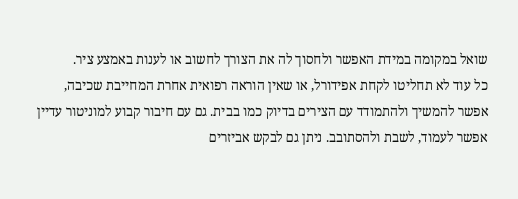שואל במקומה במידת האפשר ולחסוך לה את הצורך לחשוב או לענות באמצע ציר.
כל עוד לא תחליטו לקחת אפידורל, או שאין הוראה רפואית אחרת המחייבת שכיבה, אפשר להמשיך ולהתמודד עם הצירים בדיוק כמו בבית. גם עם חיבור קבוע למוניטור עדיין אפשר לעמוד, לשבת ולהסתובב. ניתן גם לבקש אביזרים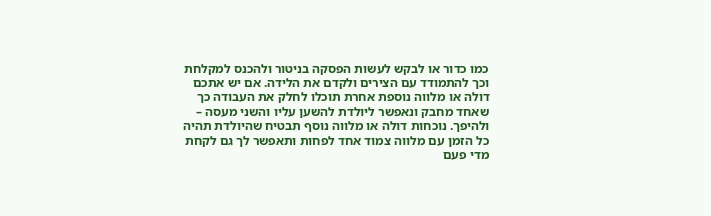כמו כדור או לבקש לעשות הפסקה בניטור ולהכנס למקלחת וכך להתמודד עם הצירים ולקדם את הלידה. אם יש אתכם דולה או מלווה נוספת אחרת תוכלו לחלק את העבודה כך שאחד מחבק ונאפשר ליולדת להשען עליו והשני מעסה – ולהיפך. נוכחות דולה או מלווה נוסף תבטיח שהיולדת תהיה כל הזמן עם מלווה צמוד אחד לפחות ותאפשר לך גם לקחת מדי פעם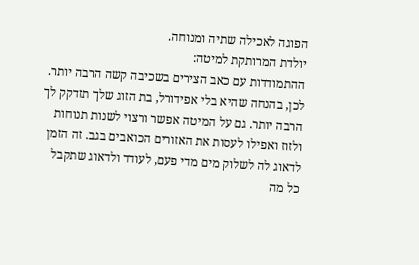הפוגה לאכילה שתיה ומנוחה.
יולדת המרותקת למיטה:
ההתמודדות עם כאב הצירים בשכיבה קשה הרבה יותר. לכן, בהנחה שהיא בלי אפידורל, בת הזוג שלך תזדקק לך הרבה יותר. גם על המיטה אפשר ורצוי לשנות תנוחות ולזוז ואפילו לעסות את האזורים הכואבים בגב. זה הזמן לדאוג לה לשלוק מים מדי פעם, לעודד ולדאוג שתקבל כל מה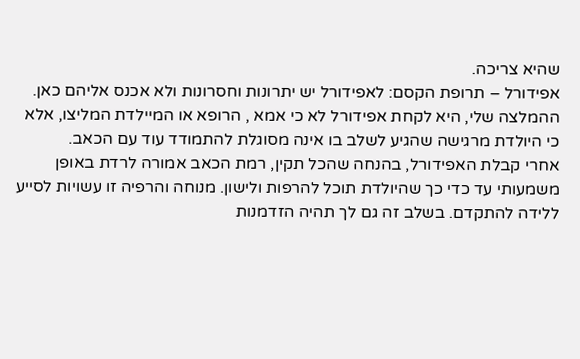שהיא צריכה.
אפידורל – תרופת הקסם: לאפידורל יש יתרונות וחסרונות ולא אכנס אליהם כאן. ההמלצה שלי, היא לקחת אפידורל לא כי אמא , הרופא או המיילדת המליצו, אלא כי היולדת מרגישה שהגיע לשלב בו אינה מסוגלת להתמודד עוד עם הכאב.
אחרי קבלת האפידורל, בהנחה שהכל תקין, רמת הכאב אמורה לרדת באופן משמעותי עד כדי כך שהיולדת תוכל להרפות ולישון. מנוחה והרפיה זו עשויות לסייע ללידה להתקדם. בשלב זה גם לך תהיה הזדמנות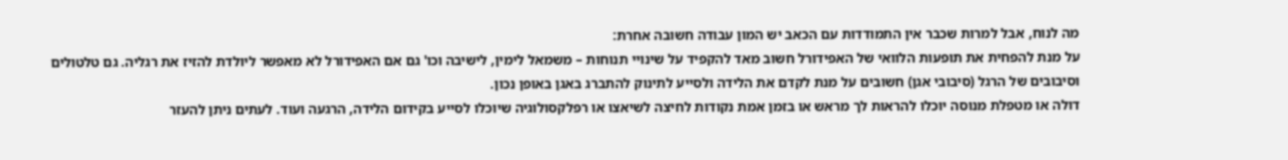מה לנוח, אבל למרות שכבר אין התמודדות עם הכאב יש המון עבודה חשובה אחרת:
על מנת להפחית את תופעות הלוואי של האפידורל חשוב מאד להקפיד על שינויי תנוחות – משמאל לימין, לישיבה וכו' גם אם האפידורל לא מאפשר ליולדת להזיז את רגליה. גם טלטולים וסיבובים של הרגל (סיבובי אגן) חשובים על מנת לקדם את הלידה ולסייע לתינוק להתברג באגן באופן נכון.
דולה או מטפלת מנוסה יוכלו להראות לך מראש או בזמן אמת נקודות לחיצה לשיאצו או רפלקסולוגיה שיוכלו לסייע בקידום הלידה, הרגעה ועוד. לעתים ניתן להעזר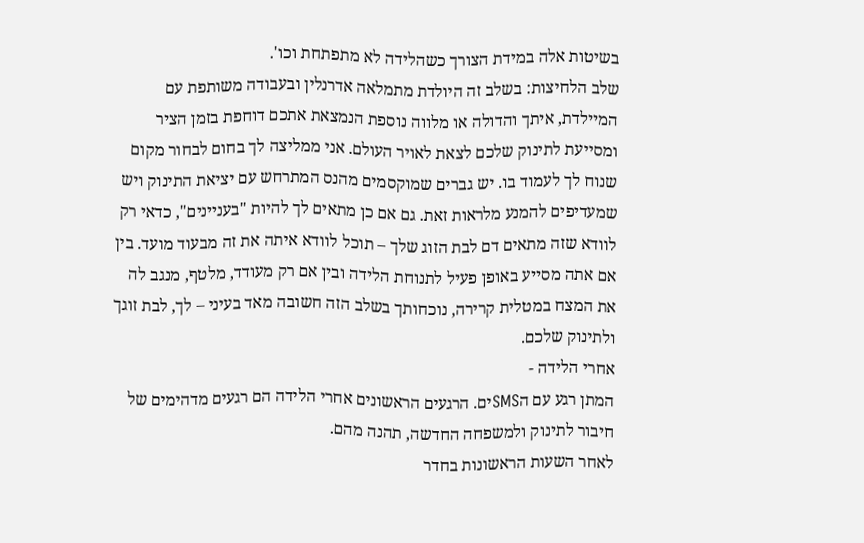בשיטות אלה במידת הצורך כשהלידה לא מתפתחת וכו'.
שלב הלחיצות: בשלב זה היולדת מתמלאה אדרנלין ובעבודה משותפת עם המיילדת, איתך והדולה או מלווה נוספת הנמצאת אתכם דוחפת בזמן הציר ומסייעת לתינוק שלכם לצאת לאויר העולם. אני ממליצה לך בחום לבחור מקום שנוח לך לעמוד בו. יש גברים שמוקסמים מהנס המתרחש עם יציאת התינוק ויש שמעדיפים להמנע מלראות זאת. גם אם כן מתאים לך להיות "בעניינים", כדאי רק לוודא שזה מתאים דם לבת הזוג שלך – תוכל לוודא איתה את זה מבעוד מועד. בין אם אתה מסייע באופן פעיל לתנוחת הלידה ובין אם רק מעודד, מלטף, מנגב לה את המצח במטלית קרירה, נוכחותך בשלב הזה חשובה מאד בעיני – לך, לבת זוגך ולתינוק שלכם.
אחרי הלידה -
המתן רגע עם הSMSים. הרגעים הראשונים אחרי הלידה הם רגעים מדהימים של חיבור לתינוק ולמשפחה החדשה, תהנה מהם.
לאחר השעות הראשונות בחדר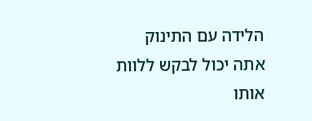הלידה עם התינוק אתה יכול לבקש ללוות אותו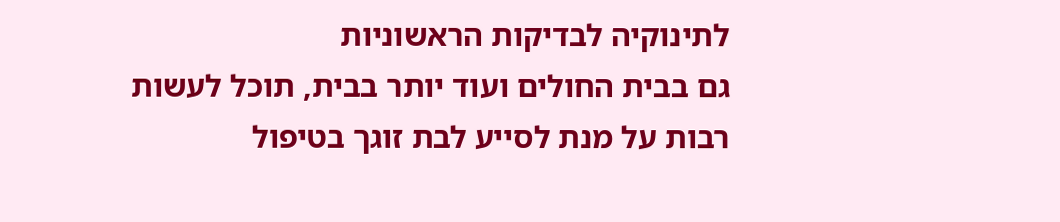לתינוקיה לבדיקות הראשוניות
גם בבית החולים ועוד יותר בבית, תוכל לעשות רבות על מנת לסייע לבת זוגך בטיפול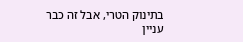בתינוק הטרי, אבל זה כבר עניין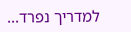למדריך נפרד...